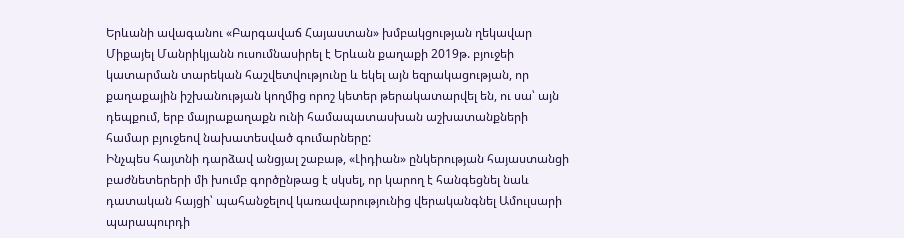Երևանի ավագանու «Բարգավաճ Հայաստան» խմբակցության ղեկավար Միքայել Մանրիկյանն ուսումնասիրել է Երևան քաղաքի 2019թ. բյուջեի կատարման տարեկան հաշվետվությունը և եկել այն եզրակացության, որ քաղաքային իշխանության կողմից որոշ կետեր թերակատարվել են, ու սա՝ այն դեպքում, երբ մայրաքաղաքն ունի համապատասխան աշխատանքների համար բյուջեով նախատեսված գումարները:
Ինչպես հայտնի դարձավ անցյալ շաբաթ, «Լիդիան» ընկերության հայաստանցի բաժնետերերի մի խումբ գործընթաց է սկսել, որ կարող է հանգեցնել նաև դատական հայցի՝ պահանջելով կառավարությունից վերականգնել Ամուլսարի պարապուրդի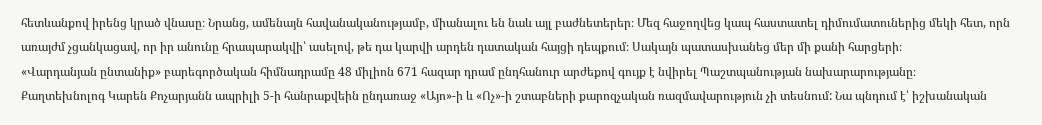հետևանքով իրենց կրած վնասը։ Նրանց, ամենայն հավանականությամբ, միանալու են նաև այլ բաժնետերեր։ Մեզ հաջողվեց կապ հաստատել դիմումատուներից մեկի հետ, որն առայժմ չցանկացավ, որ իր անունը հրապարակվի՝ ասելով, թե դա կարվի արդեն դատական հայցի դեպքում։ Սակայն պատասխանեց մեր մի քանի հարցերի։
«Վարդանյան ընտանիք» բարեգործական հիմնադրամը 48 միլիոն 671 հազար դրամ ընդհանուր արժեքով գույք է նվիրել Պաշտպանության նախարարությանը։
Քաղտեխնոլոգ Կարեն Քոչարյանն ապրիլի 5-ի հանրաքվեին ընդառաջ «Այո»-ի և «Ոչ»-ի շտաբների քարոզչական ռազմավարություն չի տեսնում: Նա պնդում է՝ իշխանական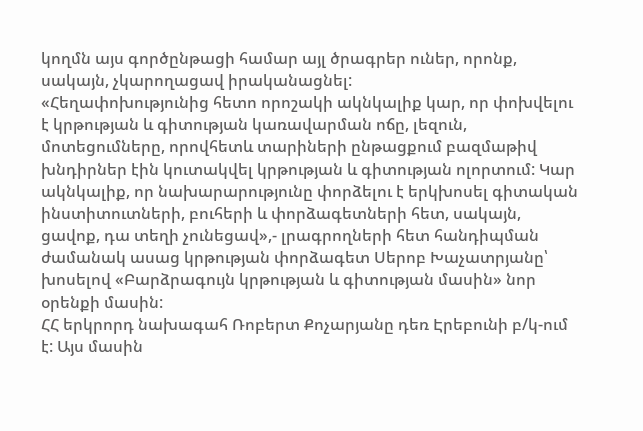կողմն այս գործընթացի համար այլ ծրագրեր ուներ, որոնք, սակայն, չկարողացավ իրականացնել:
«Հեղափոխությունից հետո որոշակի ակնկալիք կար, որ փոխվելու է կրթության և գիտության կառավարման ոճը, լեզուն, մոտեցումները, որովհետև տարիների ընթացքում բազմաթիվ խնդիրներ էին կուտակվել կրթության և գիտության ոլորտում: Կար ակնկալիք, որ նախարարությունը փորձելու է երկխոսել գիտական ինստիտուտների, բուհերի և փորձագետների հետ, սակայն, ցավոք, դա տեղի չունեցավ»,- լրագրողների հետ հանդիպման ժամանակ ասաց կրթության փորձագետ Սերոբ Խաչատրյանը՝ խոսելով «Բարձրագույն կրթության և գիտության մասին» նոր օրենքի մասին:
ՀՀ երկրորդ նախագահ Ռոբերտ Քոչարյանը դեռ Էրեբունի բ/կ-ում է: Այս մասին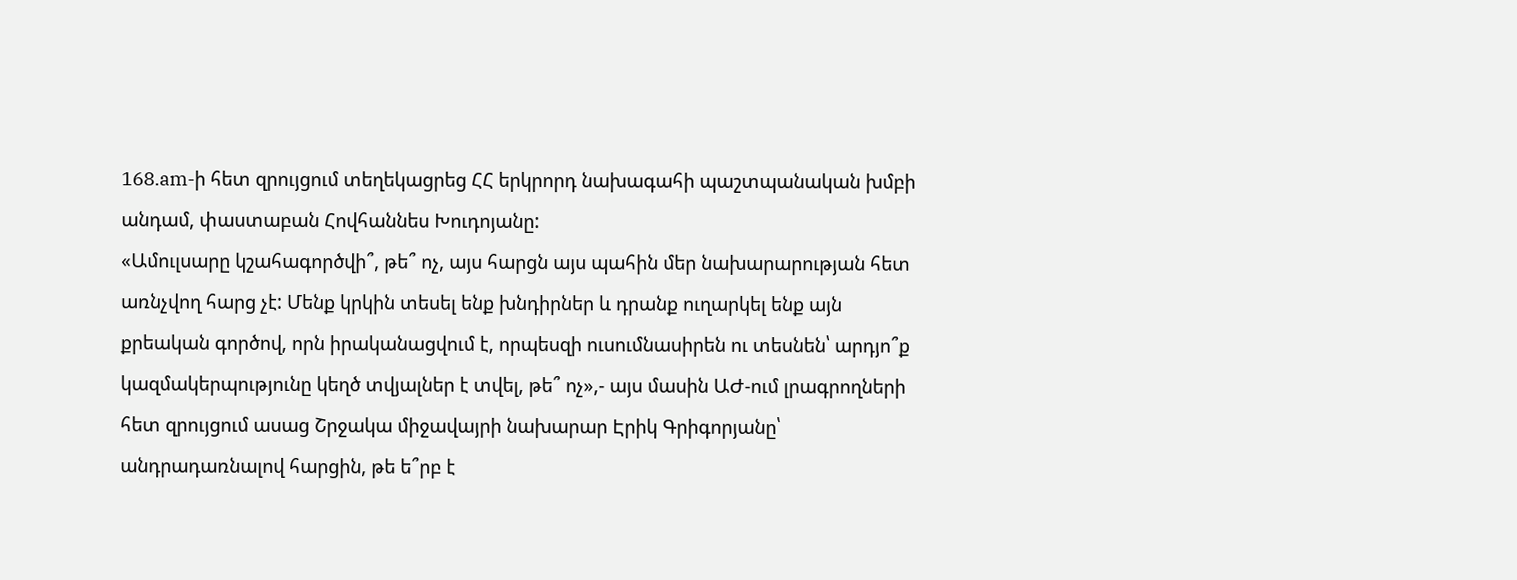168.am-ի հետ զրույցում տեղեկացրեց ՀՀ երկրորդ նախագահի պաշտպանական խմբի անդամ, փաստաբան Հովհաննես Խուդոյանը:
«Ամուլսարը կշահագործվի՞, թե՞ ոչ, այս հարցն այս պահին մեր նախարարության հետ առնչվող հարց չէ: Մենք կրկին տեսել ենք խնդիրներ և դրանք ուղարկել ենք այն քրեական գործով, որն իրականացվում է, որպեսզի ուսումնասիրեն ու տեսնեն՝ արդյո՞ք կազմակերպությունը կեղծ տվյալներ է տվել, թե՞ ոչ»,- այս մասին ԱԺ-ում լրագրողների հետ զրույցում ասաց Շրջակա միջավայրի նախարար Էրիկ Գրիգորյանը՝ անդրադառնալով հարցին, թե ե՞րբ է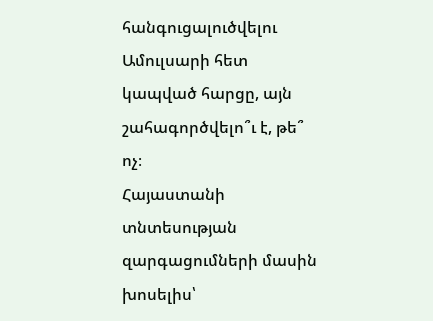հանգուցալուծվելու Ամուլսարի հետ կապված հարցը, այն շահագործվելո՞ւ է, թե՞ ոչ։
Հայաստանի տնտեսության զարգացումների մասին խոսելիս՝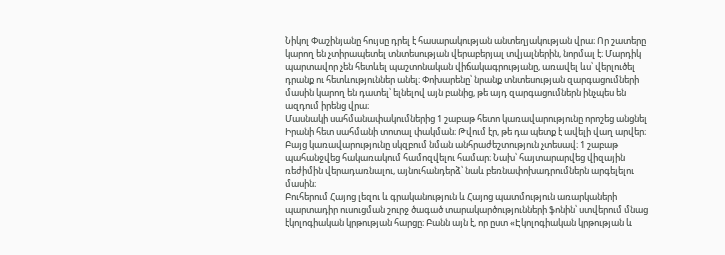Նիկոլ Փաշինյանը հույսը դրել է հասարակության անտեղյակության վրա։ Որ շատերը կարող են չտիրապետել տնտեսության վերաբերյալ տվյալներին, նորմալ է։ Մարդիկ պարտավոր չեն հետևել պաշտոնական վիճակագրությանը, առավել ևս՝ վերլուծել դրանք ու հետևություններ անել։ Փոխարենը՝ նրանք տնտեսության զարգացումների մասին կարող են դատել՝ ելնելով այն բանից, թե այդ զարգացումներն ինչպես են ազդում իրենց վրա։
Մասնակի սահմանափակումներից 1 շաբաթ հետո կառավարությունը որոշեց անցնել Իրանի հետ սահմանի տոտալ փակման։ Թվում էր, թե դա պետք է ավելի վաղ արվեր։ Բայց կառավարությունը սկզբում նման անհրաժեշտություն չտեսավ։ 1 շաբաթ պահանջվեց հակառակում համոզվելու համար։ Նախ՝ հայտարարվեց վիզային ռեժիմին վերադառնալու, այնուհանդերձ՝ նաև բեռնափոխադրումներն արգելելու մասին։
Բուհերում Հայոց լեզու և գրականություն և Հայոց պատմություն առարկաների պարտադիր ուսուցման շուրջ ծագած տարակարծությունների ֆոնին՝ ստվերում մնաց էկոլոգիական կրթության հարցը։ Բանն այն է, որ ըստ «Էկոլոգիական կրթության և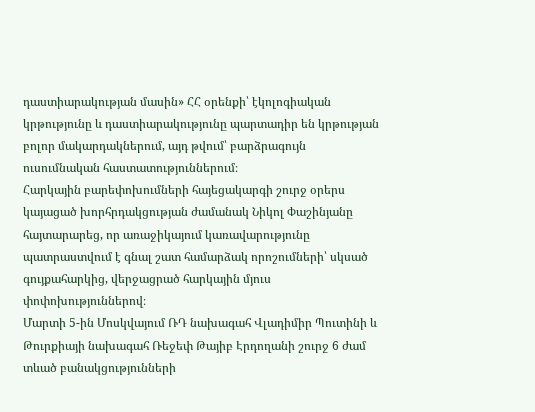դաստիարակության մասին» ՀՀ օրենքի՝ էկոլոգիական կրթությունը և դաստիարակությունը պարտադիր են կրթության բոլոր մակարդակներում, այդ թվում՝ բարձրագույն ուսումնական հաստատություններում։
Հարկային բարեփոխումների հայեցակարգի շուրջ օրերս կայացած խորհրդակցության ժամանակ Նիկոլ Փաշինյանը հայտարարեց, որ առաջիկայում կառավարությունը պատրաստվում է գնալ շատ համարձակ որոշումների՝ սկսած գույքահարկից, վերջացրած հարկային մյուս փոփոխություններով։
Մարտի 5-ին Մոսկվայում ՌԴ նախագահ Վլադիմիր Պուտինի և Թուրքիայի նախագահ Ռեջեփ Թայիբ Էրդողանի շուրջ 6 ժամ տևած բանակցությունների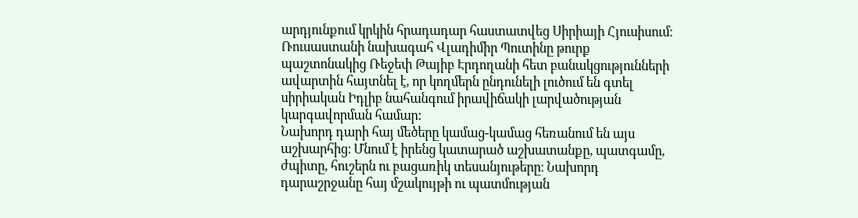արդյունքում կրկին հրադադար հաստատվեց Սիրիայի Հյուսիսում։ Ռուսաստանի նախագահ Վլադիմիր Պուտինը թուրք պաշտոնակից Ռեջեփ Թայիբ Էրդողանի հետ բանակցությունների ավարտին հայտնել է, որ կողմերն ընդունելի լուծում են գտել սիրիական Իդլիբ նահանգում իրավիճակի լարվածության կարգավորման համար:
Նախորդ դարի հայ մեծերը կամաց-կամաց հեռանում են այս աշխարհից։ Մնում է իրենց կատարած աշխատանքը, պատգամը, ժպիտը, հուշերն ու բացառիկ տեսանյութերը։ Նախորդ դարաշրջանը հայ մշակույթի ու պատմության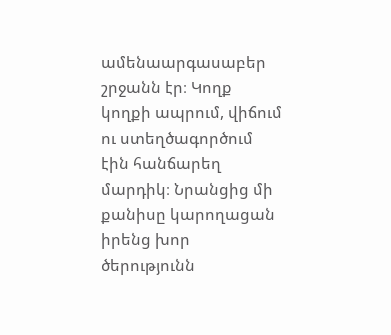ամենաարգասաբեր շրջանն էր։ Կողք կողքի ապրում, վիճում ու ստեղծագործում էին հանճարեղ մարդիկ։ Նրանցից մի քանիսը կարողացան իրենց խոր ծերությունն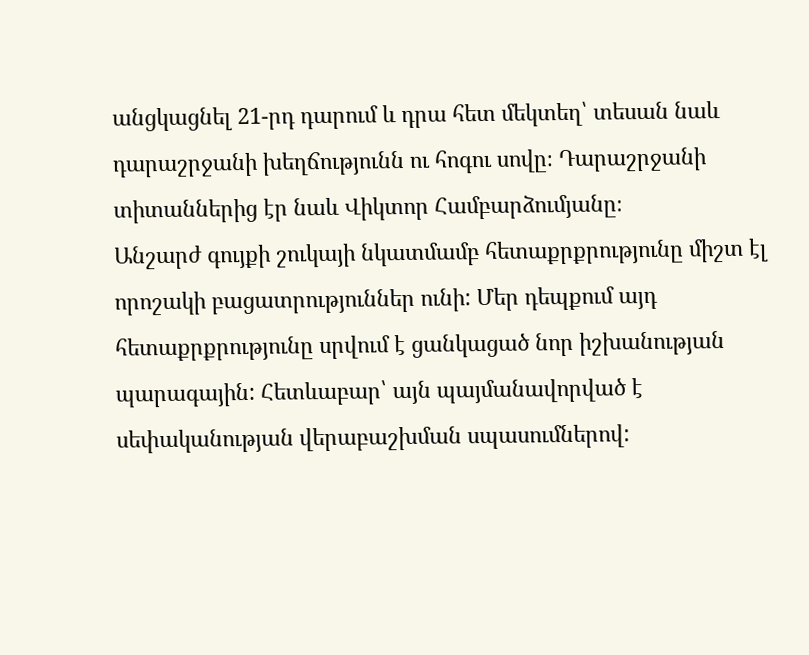անցկացնել 21-րդ դարում և դրա հետ մեկտեղ՝ տեսան նաև դարաշրջանի խեղճությունն ու հոգու սովը։ Դարաշրջանի տիտաններից էր նաև Վիկտոր Համբարձումյանը։
Անշարժ գույքի շուկայի նկատմամբ հետաքրքրությունը միշտ էլ որոշակի բացատրություններ ունի: Մեր դեպքում այդ հետաքրքրությունը սրվում է ցանկացած նոր իշխանության պարագային: Հետևաբար՝ այն պայմանավորված է սեփականության վերաբաշխման սպասումներով: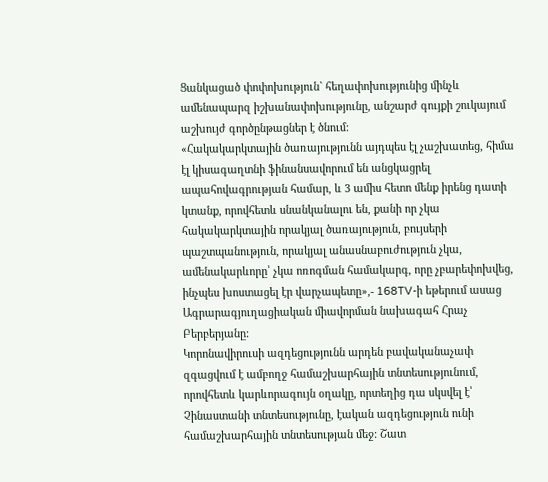Ցանկացած փոփոխություն` հեղափոխությունից մինչև ամենապարզ իշխանափոխությունը, անշարժ գույքի շուկայում աշխույժ գործընթացներ է ծնում:
«Հակակարկտային ծառայությունն այդպես էլ չաշխատեց, հիմա էլ կիսագաղտնի ֆինանսավորում են անցկացրել ապահովագրության համար, և 3 ամիս հետո մենք իրենց դատի կտանք, որովհետև սնանկանալու են, քանի որ չկա հակակարկտային որակյալ ծառայություն, բույսերի պաշտպանություն, որակյալ անասնաբուժություն չկա, ամենակարևորը՝ չկա ոռոգման համակարգ, որը չբարեփոխվեց, ինչպես խոստացել էր վարչապետը»,- 168TV-ի եթերում ասաց Ագրարագյուղացիական միավորման նախագահ Հրաչ Բերբերյանը:
Կորոնավիրուսի ազդեցությունն արդեն բավականաչափ զգացվում է ամբողջ համաշխարհային տնտեսությունում, որովհետև կարևորագույն օղակը, որտեղից դա սկսվել է՝ Չինաստանի տնտեսությունը, էական ազդեցություն ունի համաշխարհային տնտեսության մեջ: Շատ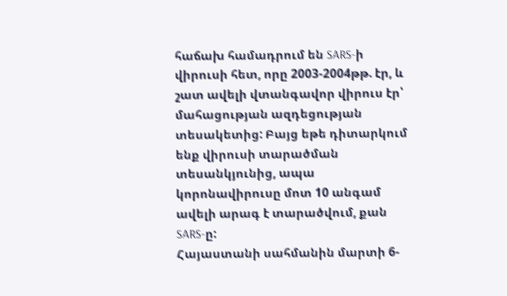հաճախ համադրում են SARS-ի վիրուսի հետ, որը 2003-2004թթ. էր, և շատ ավելի վտանգավոր վիրուս էր՝ մահացության ազդեցության տեսակետից: Բայց եթե դիտարկում ենք վիրուսի տարածման տեսանկյունից, ապա կորոնավիրուսը մոտ 10 անգամ ավելի արագ է տարածվում, քան SARS-ը:
Հայաստանի սահմանին մարտի 6-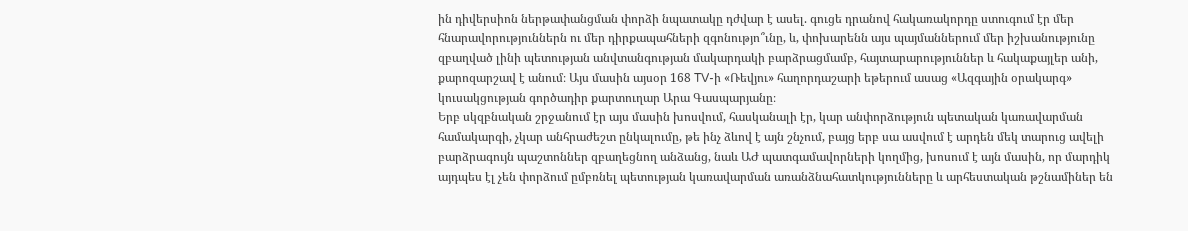ին դիվերսիոն ներթափանցման փորձի նպատակը դժվար է ասել. գուցե դրանով հակառակորդը ստուգում էր մեր հնարավորություններն ու մեր դիրքապահների զգոնությո՞ւնը, և, փոխարենն այս պայմաններում մեր իշխանությունը զբաղված լինի պետության անվտանգության մակարդակի բարձրացմամբ, հայտարարություններ և հակաքայլեր անի, քարոզարշավ է անում։ Այս մասին այսօր 168 TV-ի «Ռեվյու» հաղորդաշարի եթերում ասաց «Ազգային օրակարգ» կուսակցության գործադիր քարտուղար Արա Գասպարյանը։
Երբ սկզբնական շրջանում էր այս մասին խոսվում, հասկանալի էր, կար անփորձություն պետական կառավարման համակարգի, չկար անհրաժեշտ ընկալումը, թե ինչ ձևով է այն շնչում, բայց երբ սա ասվում է արդեն մեկ տարուց ավելի բարձրագույն պաշտոններ զբաղեցնող անձանց, նաև ԱԺ պատգամավորների կողմից, խոսում է այն մասին, որ մարդիկ այդպես էլ չեն փորձում ըմբռնել պետության կառավարման առանձնահատկությունները և արհեստական թշնամիներ են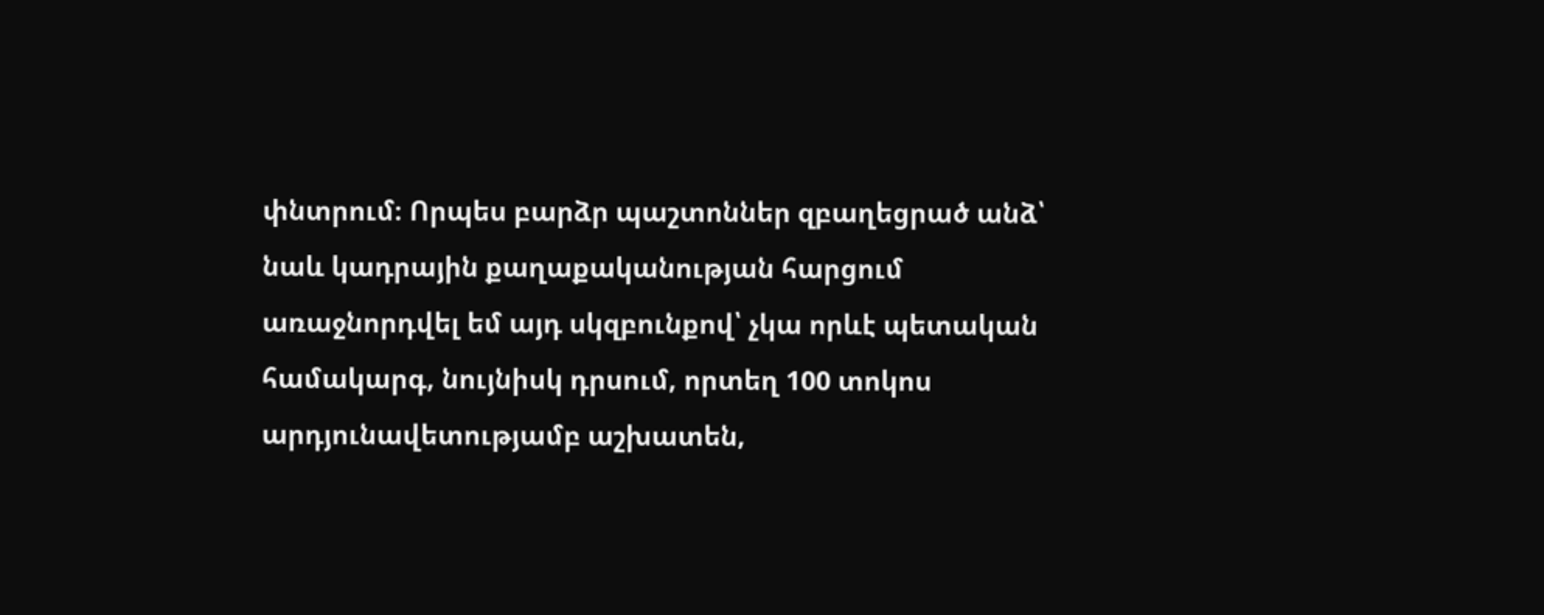փնտրում։ Որպես բարձր պաշտոններ զբաղեցրած անձ՝ նաև կադրային քաղաքականության հարցում առաջնորդվել եմ այդ սկզբունքով՝ չկա որևէ պետական համակարգ, նույնիսկ դրսում, որտեղ 100 տոկոս արդյունավետությամբ աշխատեն,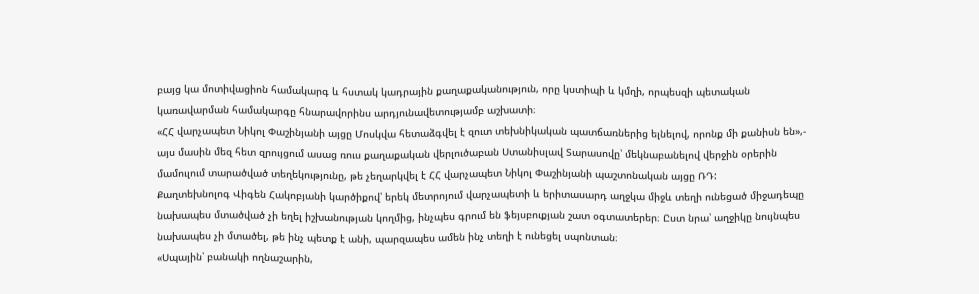բայց կա մոտիվացիոն համակարգ և հստակ կադրային քաղաքականություն, որը կստիպի և կմղի, որպեսզի պետական կառավարման համակարգը հնարավորինս արդյունավետությամբ աշխատի։
«ՀՀ վարչապետ Նիկոլ Փաշինյանի այցը Մոսկվա հետաձգվել է զուտ տեխնիկական պատճառներից ելնելով, որոնք մի քանիսն են»,- այս մասին մեզ հետ զրույցում ասաց ռուս քաղաքական վերլուծաբան Ստանիսլավ Տարասովը՝ մեկնաբանելով վերջին օրերին մամուլում տարածված տեղեկությունը, թե չեղարկվել է ՀՀ վարչապետ Նիկոլ Փաշինյանի պաշտոնական այցը ՌԴ:
Քաղտեխնոլոգ Վիգեն Հակոբյանի կարծիքով՝ երեկ մետրոյում վարչապետի և երիտասարդ աղջկա միջև տեղի ունեցած միջադեպը նախապես մտածված չի եղել իշխանության կողմից, ինչպես գրում են ֆեյսբուքյան շատ օգտատերեր։ Ըստ նրա՝ աղջիկը նույնպես նախապես չի մտածել, թե ինչ պետք է անի, պարզապես ամեն ինչ տեղի է ունեցել սպոնտան։
«Սպային՝ բանակի ողնաշարին,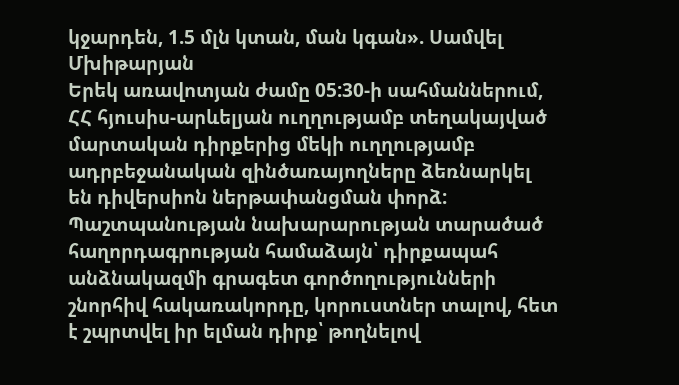կջարդեն, 1.5 մլն կտան, ման կգան». Սամվել Մխիթարյան
Երեկ առավոտյան ժամը 05:30-ի սահմաններում, ՀՀ հյուսիս-արևելյան ուղղությամբ տեղակայված մարտական դիրքերից մեկի ուղղությամբ ադրբեջանական զինծառայողները ձեռնարկել են դիվերսիոն ներթափանցման փորձ: Պաշտպանության նախարարության տարածած հաղորդագրության համաձայն՝ դիրքապահ անձնակազմի գրագետ գործողությունների շնորհիվ հակառակորդը, կորուստներ տալով, հետ է շպրտվել իր ելման դիրք՝ թողնելով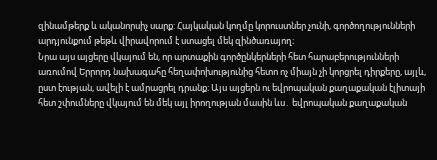զինամթերք և ականորսիչ սարք: Հայկական կողմը կորուստներ չունի, գործողությունների արդյունքում թեթև վիրավորում է ստացել մեկ զինծառայող։
Նրա այս այցերը վկայում են, որ արտաքին գործընկերների հետ հարաբերությունների առումով Երրորդ նախագահը հեղափոխությունից հետո ոչ միայն չի կորցրել դիրքերը, այլև, ըստ էության, ավելի է ամրացրել դրանք։ Այս այցերն ու եվրոպական քաղաքական էլիտայի հետ շփումները վկայում են մեկ այլ իրողության մասին ևս․ եվրոպական քաղաքական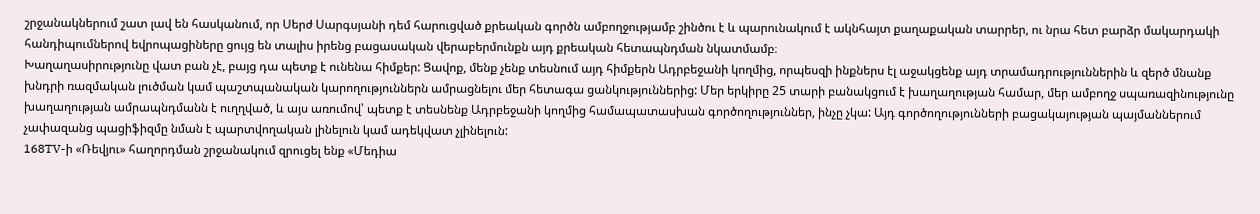շրջանակներում շատ լավ են հասկանում, որ Սերժ Սարգսյանի դեմ հարուցված քրեական գործն ամբողջությամբ շինծու է և պարունակում է ակնհայտ քաղաքական տարրեր, ու նրա հետ բարձր մակարդակի հանդիպումներով եվրոպացիները ցույց են տալիս իրենց բացասական վերաբերմունքն այդ քրեական հետապնդման նկատմամբ։
Խաղաղասիրությունը վատ բան չէ, բայց դա պետք է ունենա հիմքեր: Ցավոք, մենք չենք տեսնում այդ հիմքերն Ադրբեջանի կողմից, որպեսզի ինքներս էլ աջակցենք այդ տրամադրություններին և զերծ մնանք խնդրի ռազմական լուծման կամ պաշտպանական կարողություններն ամրացնելու մեր հետագա ցանկություններից: Մեր երկիրը 25 տարի բանակցում է խաղաղության համար, մեր ամբողջ սպառազինությունը խաղաղության ամրապնդմանն է ուղղված, և այս առումով՝ պետք է տեսնենք Ադրբեջանի կողմից համապատասխան գործողություններ, ինչը չկա: Այդ գործողությունների բացակայության պայմաններում չափազանց պացիֆիզմը նման է պարտվողական լինելուն կամ ադեկվատ չլինելուն:
168TV-ի «Ռեվյու» հաղորդման շրջանակում զրուցել ենք «Մեդիա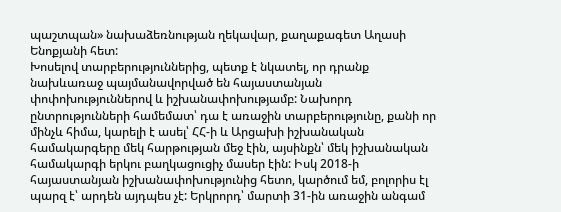պաշտպան» նախաձեռնության ղեկավար, քաղաքագետ Աղասի Ենոքյանի հետ:
Խոսելով տարբերություններից, պետք է նկատել, որ դրանք նախևառաջ պայմանավորված են հայաստանյան փոփոխություններով և իշխանափոխությամբ: Նախորդ ընտրությունների համեմատ՝ դա է առաջին տարբերությունը, քանի որ մինչև հիմա, կարելի է ասել՝ ՀՀ-ի և Արցախի իշխանական համակարգերը մեկ հարթության մեջ էին, այսինքն՝ մեկ իշխանական համակարգի երկու բաղկացուցիչ մասեր էին: Իսկ 2018-ի հայաստանյան իշխանափոխությունից հետո, կարծում եմ, բոլորիս էլ պարզ է՝ արդեն այդպես չէ: Երկրորդ՝ մարտի 31-ին առաջին անգամ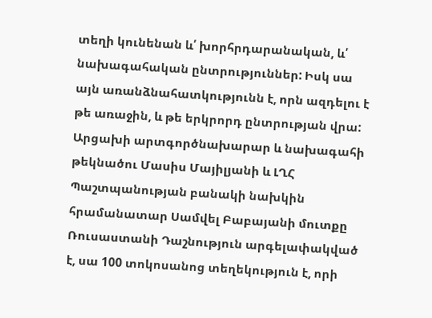տեղի կունենան և՛ խորհրդարանական, և՛ նախագահական ընտրություններ: Իսկ սա այն առանձնահատկությունն է, որն ազդելու է թե առաջին, և թե երկրորդ ընտրության վրա:
Արցախի արտգործնախարար և նախագահի թեկնածու Մասիս Մայիլյանի և ԼՂՀ Պաշտպանության բանակի նախկին հրամանատար Սամվել Բաբայանի մուտքը Ռուսաստանի Դաշնություն արգելափակված է, սա 100 տոկոսանոց տեղեկություն է, որի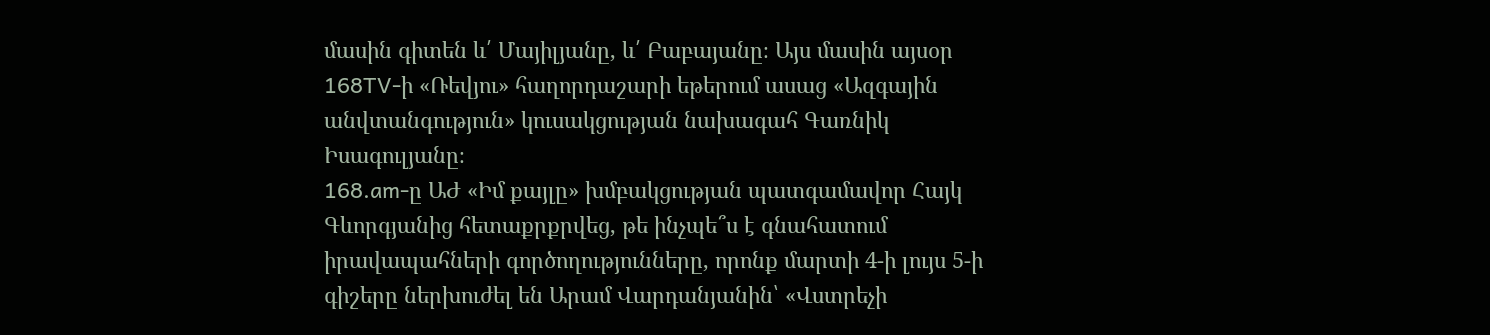մասին գիտեն և՛ Մայիլյանը, և՛ Բաբայանը։ Այս մասին այսօր 168TV-ի «Ռեվյու» հաղորդաշարի եթերում ասաց «Ազգային անվտանգություն» կուսակցության նախագահ Գառնիկ Իսագուլյանը։
168.am-ը ԱԺ «Իմ քայլը» խմբակցության պատգամավոր Հայկ Գևորգյանից հետաքրքրվեց, թե ինչպե՞ս է գնահատում իրավապահների գործողությունները, որոնք մարտի 4-ի լույս 5-ի գիշերը ներխուժել են Արամ Վարդանյանին՝ «Վստրեչի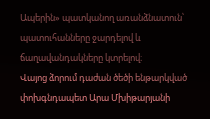Ապերին» պատկանող առանձնատուն՝ պատուհանները ջարդելով և ճաղավանդակները կտրելով։
Վայոց ձորում դաժան ծեծի ենթարկված փոխգնդապետ Արա Մխիթարյանի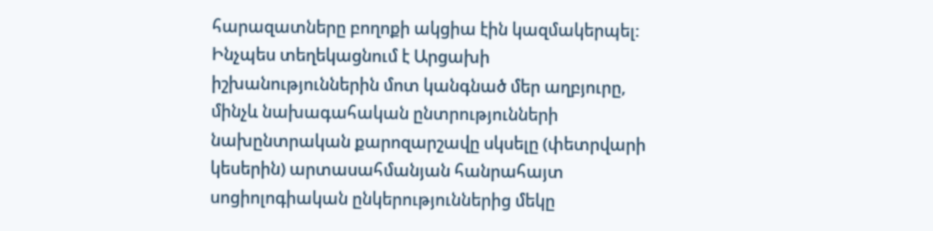հարազատները բողոքի ակցիա էին կազմակերպել:
Ինչպես տեղեկացնում է Արցախի իշխանություններին մոտ կանգնած մեր աղբյուրը, մինչև նախագահական ընտրությունների նախընտրական քարոզարշավը սկսելը (փետրվարի կեսերին) արտասահմանյան հանրահայտ սոցիոլոգիական ընկերություններից մեկը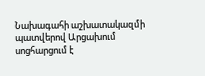Նախագահի աշխատակազմի պատվերով Արցախում սոցհարցում է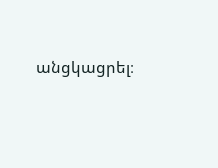անցկացրել։